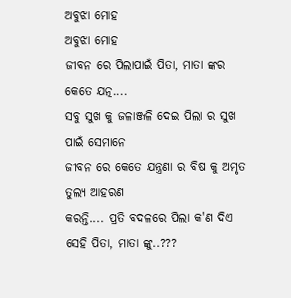ଅବୁଝା ମୋହ
ଅବୁଝା ମୋହ
ଜୀବନ ରେ ପିଲାପାଇଁ ପିତା, ମାତା ଙ୍କର କେତେ ଯତ୍ନ....
ସବୁ ସୁଖ କୁ ଜଳାଞ୍ଜଳି ଦେଇ ପିଲା ର ସୁଖ ପାଇଁ ସେମାନେ
ଜୀବନ ରେ କେତେ ଯନ୍ତ୍ରଣା ର ବିଷ କୁ ଅମୃତ ତୁଲ୍ୟ ଆହରଣ
କରନ୍ତି.... ପ୍ରତି ବଦଳରେ ପିଲା କ'ଣ ଦିଏ ସେହି ପିତା, ମାତା ଙ୍କୁ..???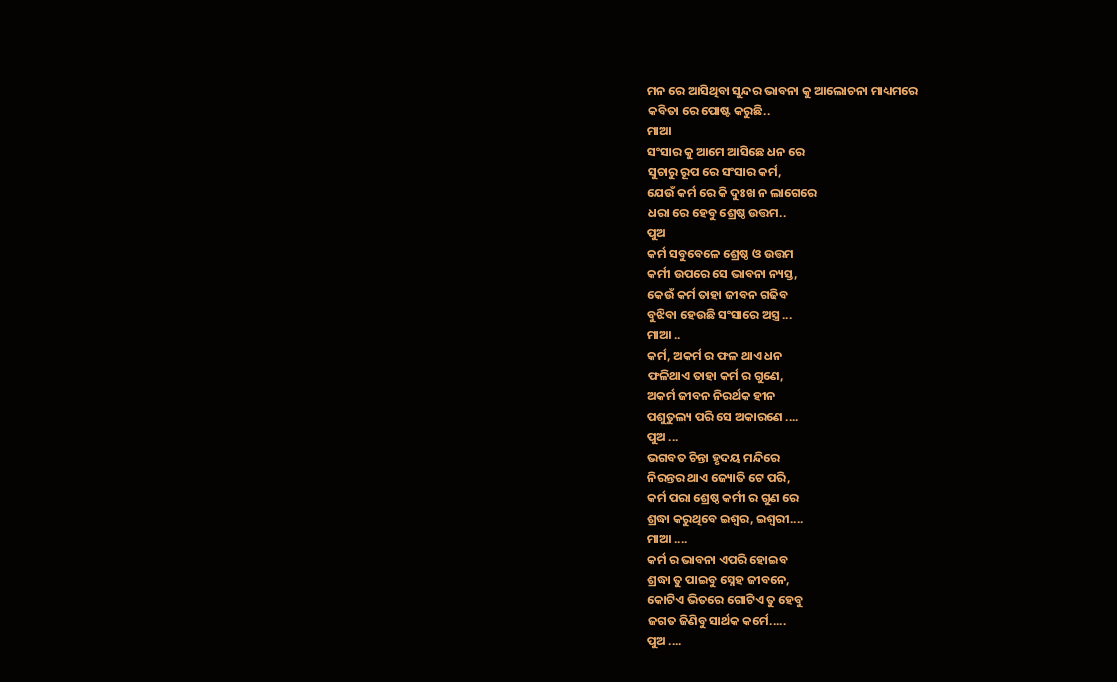ମନ ରେ ଆସିଥିବା ସୁନ୍ଦର ଭାବନା କୁ ଆଲୋଚନା ମାଧ୍ୟମରେ
କବିତା ରେ ପୋଷ୍ଟ କରୁଛି..
ମାଆ
ସଂସାର କୁ ଆମେ ଆସିଛେ ଧନ ରେ
ସୁଚାରୁ ରୂପ ରେ ସଂସାର କର୍ମ,
ଯେଉଁ କର୍ମ ରେ କି ଦୁଃଖ ନ ଲାଗେରେ
ଧରା ରେ ହେବୁ ଶ୍ରେଷ୍ଠ ଉତ୍ତମ..
ପୁଅ
କର୍ମ ସବୁବେଳେ ଶ୍ରେଷ୍ଠ ଓ ଉତ୍ତମ
କର୍ମୀ ଉପରେ ସେ ଭାବନା ନ୍ୟସ୍ତ,
କେଉଁ କର୍ମ ତାହା ଜୀବନ ଗଢିବ
ବୁଝିବା ହେଉଛି ସଂସାରେ ଅସ୍ତ୍ର ...
ମାଆ ..
କର୍ମ, ଅକର୍ମ ର ଫଳ ଥାଏ ଧନ
ଫଳିଥାଏ ତାହା କର୍ମ ର ଗୁଣେ,
ଅକର୍ମ ଜୀବନ ନିରର୍ଥକ ହୀନ
ପଶୁତୁଲ୍ୟ ପରି ସେ ଅକାରଣେ ....
ପୁଅ ...
ଭଗବତ ଚିନ୍ତା ହୃଦୟ ମନ୍ଦିରେ
ନିରନ୍ତର ଥାଏ ଜ୍ୟୋତି ଟେ ପରି,
କର୍ମ ପରା ଶ୍ରେଷ୍ଠ କର୍ମୀ ର ଗୁଣ ରେ
ଶ୍ରଦ୍ଧା କରୁଥିବେ ଇଶ୍ୱର, ଇଶ୍ୱରୀ....
ମାଆ ....
କର୍ମ ର ଭାବନା ଏପରି ହୋଇବ
ଶ୍ରଦ୍ଧା ତୁ ପାଇବୁ ସ୍ନେହ ଜୀବନେ,
କୋଟିଏ ଭିତରେ ଗୋଟିଏ ତୁ ହେବୁ
ଜଗତ ଜିଣିବୁ ସାର୍ଥକ କର୍ମେ.....
ପୁଅ ....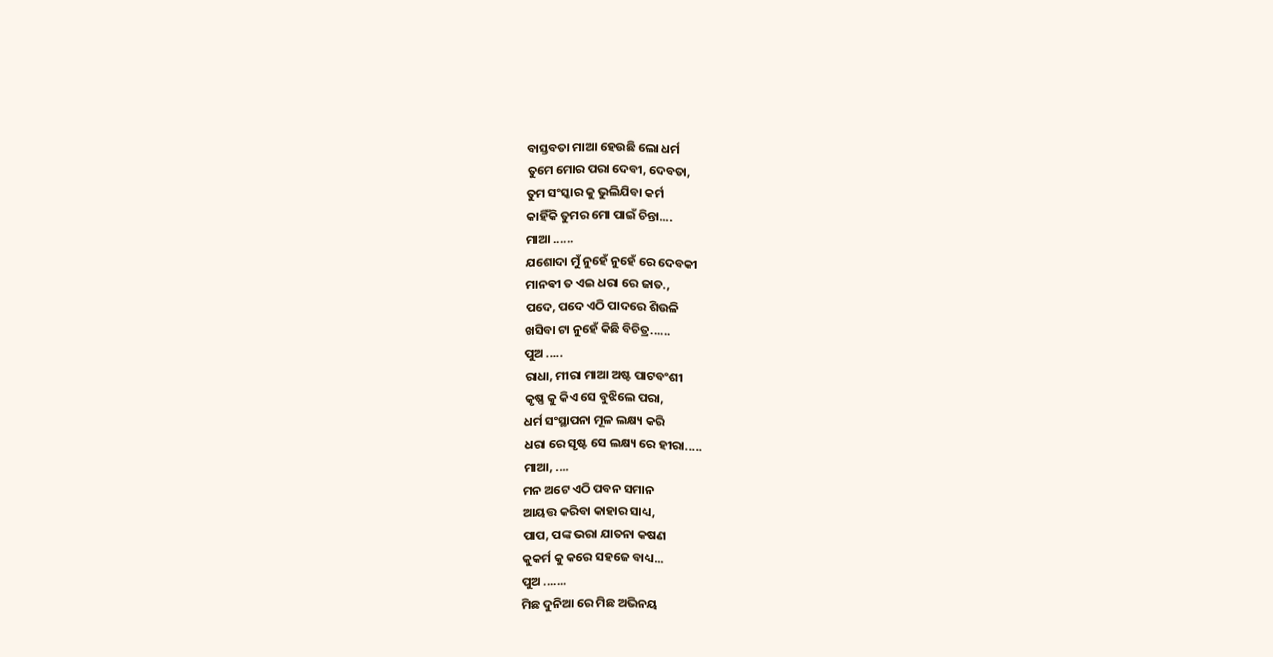ବାସ୍ତବତା ମାଆ ହେଉଛି ଲୋ ଧର୍ମ
ତୁମେ ମୋର ପରା ଦେବୀ, ଦେବତା,
ତୁମ ସଂସ୍କାର କୁ ଭୁଲିଯିବା କର୍ମ
କାହିଁକି ତୁମର ମୋ ପାଇଁ ଚିନ୍ତା....
ମାଆ ......
ଯଶୋଦା ମୁଁ ନୁହେଁ ନୁହେଁ ରେ ଦେବକୀ
ମାନଵୀ ତ ଏଇ ଧରା ରେ ଜାତ.,
ପଦେ, ପଦେ ଏଠି ପାଦରେ ଶିଉଳି
ଖସିବା ଟା ନୁହେଁ କିଛି ବିଚିତ୍ର......
ପୁଅ .....
ରାଧା, ମୀରା ମାଆ ଅଷ୍ଟ ପାଟବଂଶୀ
କୃଷ୍ଣ କୁ କିଏ ସେ ବୁଝିଲେ ପରା,
ଧର୍ମ ସଂସ୍ଥାପନା ମୂଳ ଲକ୍ଷ୍ୟ କରି
ଧରା ରେ ସୃଷ୍ଟ ସେ ଲକ୍ଷ୍ୟ ରେ ହୀରା.....
ମାଆ, ....
ମନ ଅଟେ ଏଠି ପବନ ସମାନ
ଆୟତ୍ତ କରିବା କାହାର ସାଧ୍ୟ,
ପାପ, ପଙ୍କ ଭରା ଯାତନା କଷଣ
କୁକର୍ମ କୁ କରେ ସହଜେ ବାଧ୍ୟ...
ପୁଅ .......
ମିଛ ଦୁନିଆ ରେ ମିଛ ଅଭିନୟ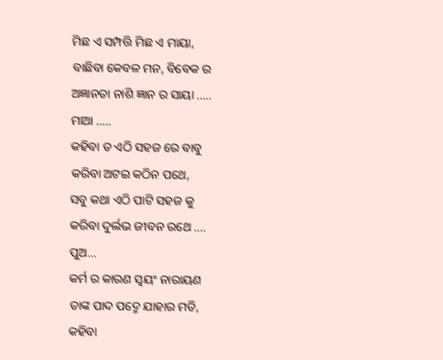ମିଛ ଏ ସମ୍ପତ୍ତି ମିଛ ଏ ମାୟା,
ବାଛିବା କେବଳ ମନ, ବିବେକ ର
ଅଜ୍ଞାନତା ନାଶି ଜ୍ଞାନ ର ସାୟା .....
ମାଆ .....
କହିବା ତ ଏଠି ସହଜ ରେ ବାବୁ
କରିବା ଅଟଇ କଠିନ ପଥେ,
ସବୁ କଥା ଏଠି ପାଟି ସହଜ କୁ
କରିବା ଦୁର୍ଲଭ ଜୀବନ ରଥେ ....
ପୁଅ...
କର୍ମ ର କାରଣ ସ୍ୱୟଂ ନାରାୟଣ
ତାଙ୍କ ପାଦ ପଦ୍ମେ ଯାହାର ମତି,
କହିବା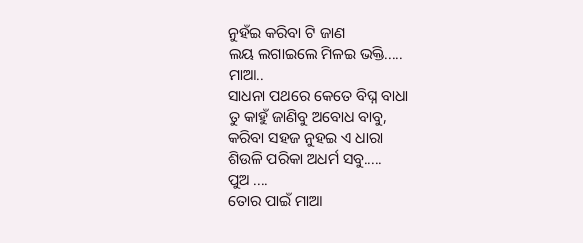ନୁହଁଇ କରିବା ଟି ଜାଣ
ଲୟ ଲଗାଇଲେ ମିଳଇ ଭକ୍ତି.....
ମାଆ..
ସାଧନା ପଥରେ କେତେ ବିଘ୍ନ ବାଧା
ତୁ କାହୁଁ ଜାଣିବୁ ଅବୋଧ ବାବୁ,
କରିବା ସହଜ ନୁହଇ ଏ ଧାରା
ଶିଉଳି ପରିକା ଅଧର୍ମ ସବୁ.....
ପୁଅ ....
ତୋର ପାଇଁ ମାଆ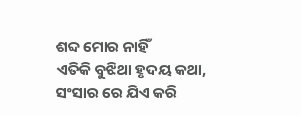ଶବ୍ଦ ମୋର ନାହିଁ
ଏତିକି ବୁଝିଥା ହୃଦୟ କଥା,
ସଂସାର ରେ ଯିଏ କରି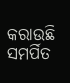କରାଉଛି
ସମର୍ପିତ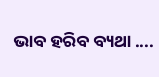ଭାବ ହରିବ ବ୍ୟଥା ....